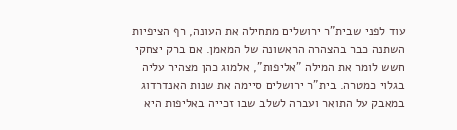עוד לפני שבית"ר ירושלים מתחילה את העונה, רף הציפיות השתנה כבר בהצהרה הראשונה של המאמן. אם ברק יצחקי חשש לומר את המילה "אליפות", אלמוג כהן מצהיר עליה בגלוי כמטרה. בית"ר ירושלים סיימה את שנות האנדרדוג במאבק על התואר ועברה לשלב שבו זכייה באליפות היא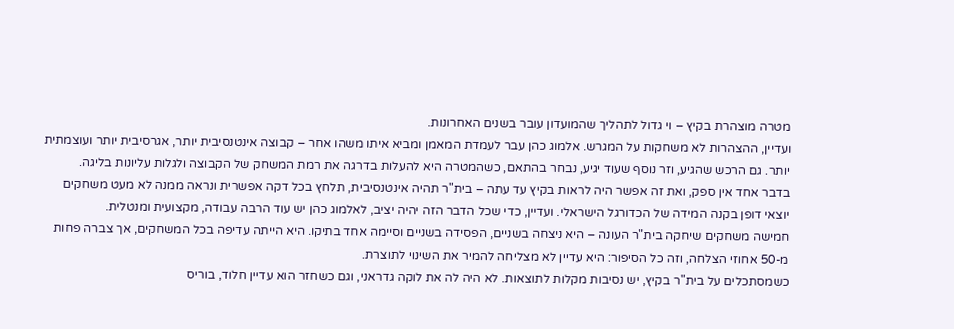מטרה מוצהרת בקיץ – וי גדול לתהליך שהמועדון עובר בשנים האחרונות.
ועדיין, ההצהרות לא משחקות על המגרש. אלמוג כהן עבר לעמדת המאמן ומביא איתו משהו אחר – קבוצה אינטנסיבית יותר, אגרסיבית יותר ועוצמתית יותר. גם הרכש שהגיע, וזר נוסף שעוד יגיע, נבחר בהתאם, כשהמטרה היא להעלות בדרגה את רמת המשחק של הקבוצה ולגלות עליונות בליגה.
בדבר אחד אין ספק, ואת זה אפשר היה לראות בקיץ עד עתה – בית"ר תהיה אינטנסיבית, תלחץ בכל דקה אפשרית ונראה ממנה לא מעט משחקים יוצאי דופן בקנה המידה של הכדורגל הישראלי. ועדיין, כדי שכל הדבר הזה יהיה יציב, לאלמוג כהן יש עוד הרבה עבודה, מקצועית ומנטלית.
חמישה משחקים שיחקה בית"ר העונה – היא ניצחה בשניים, הפסידה בשניים וסיימה אחד בתיקו. היא הייתה עדיפה בכל המשחקים, אך צברה פחות מ-50 אחוזי הצלחה, וזה כל הסיפור: היא עדיין לא מצליחה להמיר את השינוי לתוצרת.
כשמסתכלים על בית"ר בקיץ, יש נסיבות מקלות לתוצאות. לא היה לה את לוקה גדראני, וגם כשחזר הוא עדיין חלוד, בוריס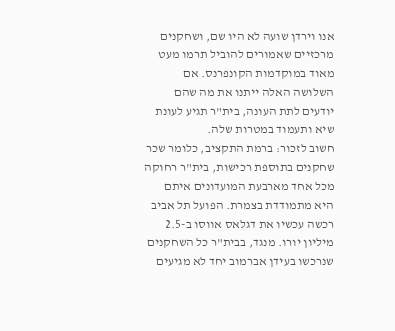אנו וירדן שועה לא היו שם, ושחקנים מרכזיים שאמורים להוביל תרמו מעט מאוד במוקדמות הקונפרנס. אם השלושה האלה ייתנו את מה שהם יודעים לתת העונה, בית"ר תגיע לעונת שיא ותעמוד במטרות שלה.
חשוב לזכור: ברמת התקציב, כלומר שכר שחקנים בתוספת רכישות, בית"ר רחוקה מכל אחד מארבעת המועדונים איתם היא מתמודדת בצמרת. הפועל תל אביב רכשה עכשיו את דגלאס אווסו ב-2.5 מיליון יורו. מנגד, בבית"ר כל השחקנים שנרכשו בעידן אברמוב יחד לא מגיעים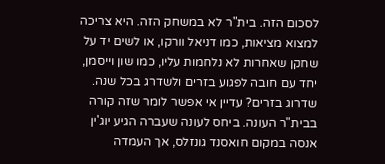לסכום הזה. בית"ר לא במשחק הזה. היא צריכה למצוא מציאות, כמו דניאל וורקו, או לשים יד על שחקן שאחרות לא נלחמות עליו, כמו שון וייסמן, יחד עם חובה לפגוע בזרים ולשדרג בכל שנה.
שדרוג בזרים? עדיין אי אפשר לומר שזה קורה בבית"ר העונה. ביחס לעונה שעברה הגיע יוג'ין אנסה במקום חואסנד גונזלס, אך העמדה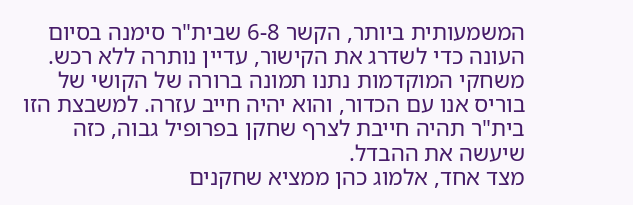המשמעותית ביותר, הקשר 6-8 שבית"ר סימנה בסיום העונה כדי לשדרג את הקישור, עדיין נותרה ללא רכש. משחקי המוקדמות נתנו תמונה ברורה של הקושי של בוריס אנו עם הכדור, והוא יהיה חייב עזרה. למשבצת הזו בית"ר תהיה חייבת לצרף שחקן בפרופיל גבוה, כזה שיעשה את ההבדל.
מצד אחד, אלמוג כהן ממציא שחקנים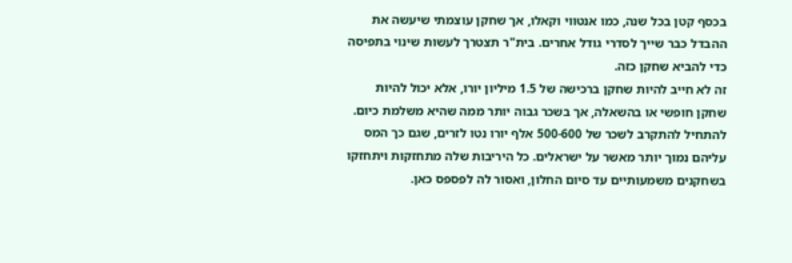בכסף קטן בכל שנה, כמו אנטווי וקאלו, אך שחקן עוצמתי שיעשה את ההבדל כבר שייך לסדרי גודל אחרים. בית"ר תצטרך לעשות שינוי בתפיסה כדי להביא שחקן כזה.
זה לא חייב להיות שחקן ברכישה של 1.5 מיליון יורו, אלא יכול להיות שחקן חופשי או בהשאלה, אך בשכר גבוה יותר ממה שהיא משלמת כיום. להתחיל להתקרב לשכר של 500-600 אלף יורו נטו לזרים, שגם כך המס עליהם נמוך יותר מאשר על ישראלים. כל היריבות שלה מתחזקות ויתחזקו בשחקנים משמעותיים עד סיום החלון, ואסור לה לפספס כאן.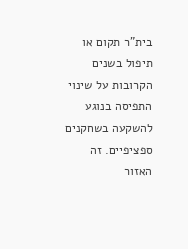בית"ר תקום או תיפול בשנים הקרובות על שינוי התפיסה בנוגע להשקעה בשחקנים ספציפיים. זה האזור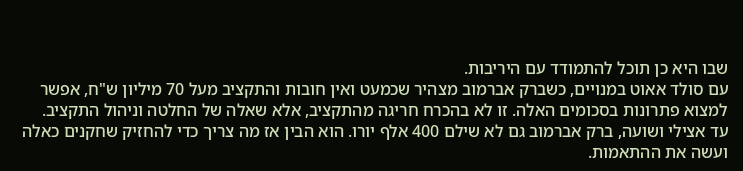שבו היא כן תוכל להתמודד עם היריבות.
עם סולד אאוט במנויים, כשברק אברמוב מצהיר שכמעט ואין חובות והתקציב מעל 70 מיליון ש"ח, אפשר למצוא פתרונות בסכומים האלה. זו לא בהכרח חריגה מהתקציב, אלא שאלה של החלטה וניהול התקציב.
עד אצילי ושועה, ברק אברמוב גם לא שילם 400 אלף יורו. הוא הבין אז מה צריך כדי להחזיק שחקנים כאלה ועשה את ההתאמות.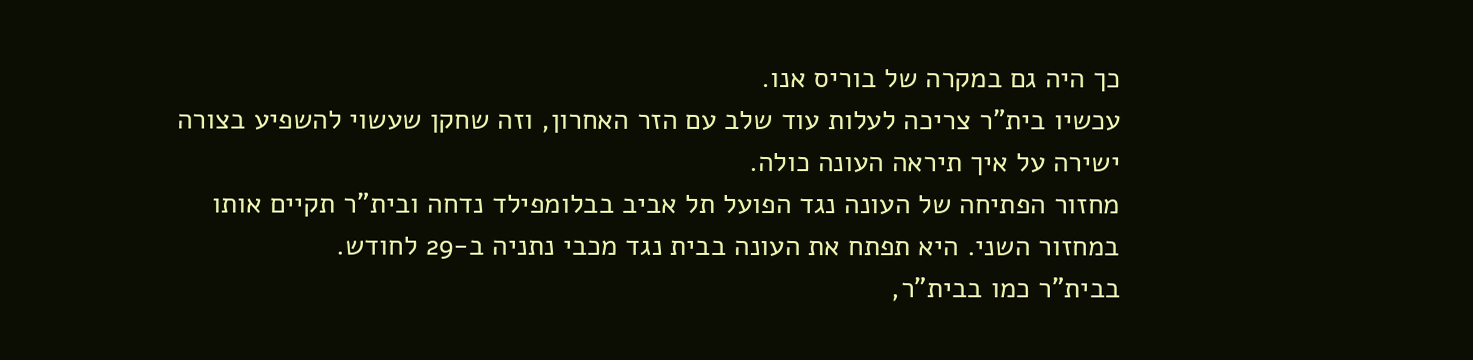כך היה גם במקרה של בוריס אנו.
עכשיו בית"ר צריכה לעלות עוד שלב עם הזר האחרון, וזה שחקן שעשוי להשפיע בצורה ישירה על איך תיראה העונה כולה.
מחזור הפתיחה של העונה נגד הפועל תל אביב בבלומפילד נדחה ובית"ר תקיים אותו במחזור השני. היא תפתח את העונה בבית נגד מכבי נתניה ב-29 לחודש.
בבית"ר כמו בבית"ר,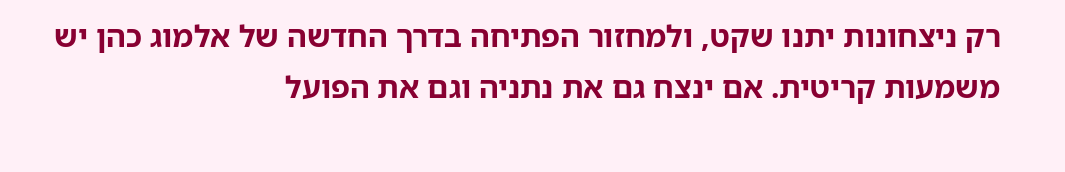רק ניצחונות יתנו שקט, ולמחזור הפתיחה בדרך החדשה של אלמוג כהן יש משמעות קריטית. אם ינצח גם את נתניה וגם את הפועל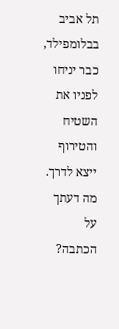תל אביב בבלומפילד, כבר יניחו לפניו את השטיח והטירוף ייצא לדרך.
מה דעתך על הכתבה?